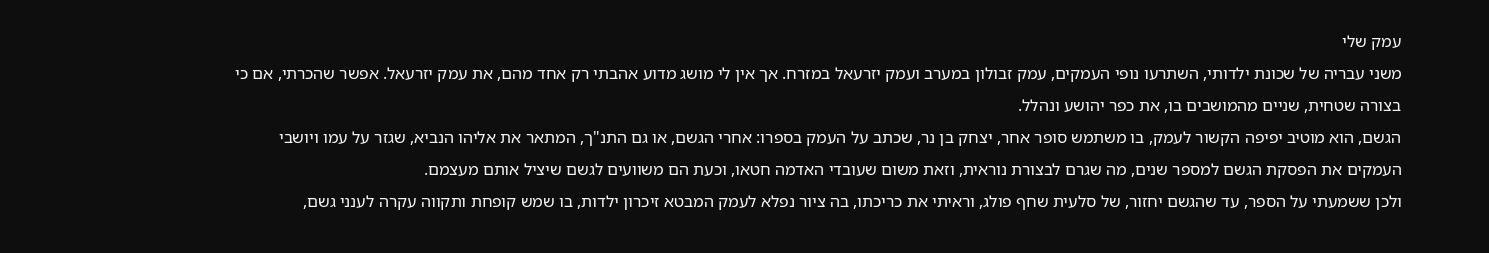עמק שלי
משני עבריה של שכונת ילדותי, השתרעו נופי העמקים, עמק זבולון במערב ועמק יזרעאל במזרח. אך אין לי מושג מדוע אהבתי רק אחד מהם, את עמק יזרעאל. אפשר שהכרתי, אם כי בצורה שטחית, שניים מהמושבים בו, את כפר יהושע ונהלל.
הגשם, הוא מוטיב יפיפה הקשור לעמק, בו משתמש סופר אחר, יצחק בן נר, שכתב על העמק בספרו: אחרי הגשם, או גם התנ"ך, המתאר את אליהו הנביא, שגזר על עמו ויושבי העמקים את הפסקת הגשם למספר שנים, מה שגרם לבצורת נוראית, וזאת משום שעובדי האדמה חטאו, וכעת הם משוועים לגשם שיציל אותם מעצמם.
ולכן ששמעתי על הספר, עד שהגשם יחזור, של סלעית שחף פולג, וראיתי את כריכתו, בה ציור נפלא לעמק המבטא זיכרון ילדות, בו שמש קופחת ותקווה עקרה לענני גשם,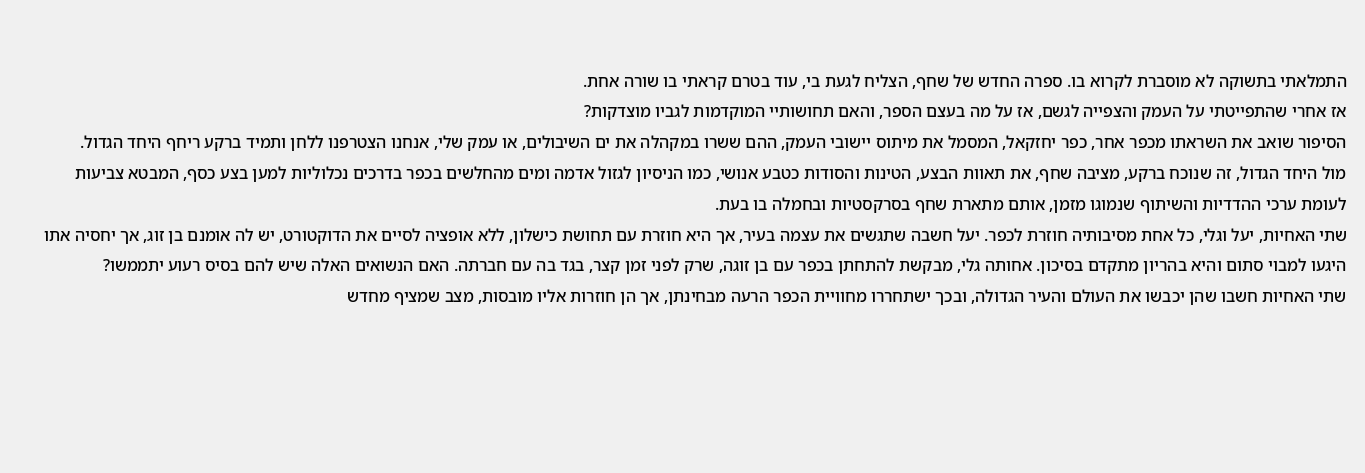התמלאתי בתשוקה לא מוסברת לקרוא בו. ספרה החדש של שחף, הצליח לגעת בי, עוד בטרם קראתי בו שורה אחת.
אז אחרי שהתפייטתי על העמק והצפייה לגשם, אז על מה בעצם הספר, והאם תחושותיי המוקדמות לגביו מוצדקות?
הסיפור שואב את השראתו מכפר אחר, כפר יחזקאל, המסמל את מיתוס יישובי העמק, ההם ששרו במקהלה את ים השיבולים, או עמק שלי, אנחנו הצטרפנו ללחן ותמיד ברקע ריחף היחד הגדול.
מול היחד הגדול, זה שנוכח ברקע, מציבה שחף, את תאוות הבצע, הטינות והסודות כטבע אנושי, כמו הניסיון לגזול אדמה ומים מהחלשים בכפר בדרכים נכלוליות למען בצע כסף, המבטא צביעות לעומת ערכי ההדדיות והשיתוף שנמוגו מזמן, אותם מתארת שחף בסרקסטיות ובחמלה בו בעת.
שתי האחיות, יעל וגלי, כל אחת מסיבותיה חוזרת לכפר. יעל חשבה שתגשים את עצמה בעיר, אך היא חוזרת עם תחושת כישלון, ללא אופציה לסיים את הדוקטורט, יש לה אומנם בן זוג, אך יחסיה אתו היגעו למבוי סתום והיא בהריון מתקדם בסיכון. אחותה גלי, מבקשת להתחתן בכפר עם בן זוגה, שרק לפני זמן קצר, בגד בה עם חברתה. האם הנשואים האלה שיש להם בסיס רעוע יתממשו?
שתי האחיות חשבו שהן יכבשו את העולם והעיר הגדולה, ובכך ישתחררו מחוויית הכפר הרעה מבחינתן, אך הן חוזרות אליו מובסות, מצב שמציף מחדש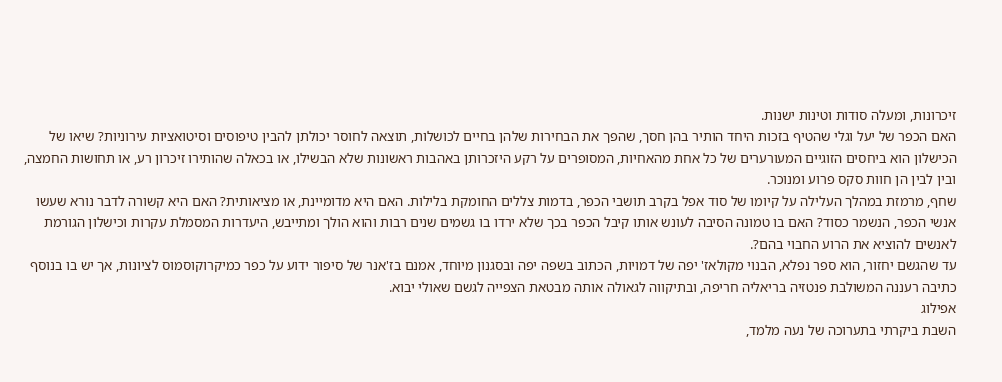זיכרונות, ומעלה סודות וטינות ישנות.
האם הכפר של יעל וגלי שהטיף בזכות היחד הותיר בהן חסך, שהפך את הבחירות שלהן בחיים לכושלות, תוצאה לחוסר יכולתן להבין טיפוסים וסיטואציות עירוניות? שיאו של הכישלון הוא ביחסים הזוגיים המעורערים של כל אחת מהאחיות, המסופרים על רקע היזכרותן באהבות ראשונות שלא הבשילו, או בכאלה שהותירו זיכרון רע, או תחושות החמצה, ובין לבין הן חוות סקס פרוע ומנוכר.
שחף, מרמזת במהלך העלילה על קיומו של סוד אפל בקרב תושבי הכפר, בדמות צללים החומקת בלילות. האם היא מדומיינת, או מציאותית? האם היא קשורה לדבר נורא שעשו אנשי הכפר, הנשמר כסוד? האם בו טמונה הסיבה לעונש אותו קיבל הכפר בכך שלא ירדו בו גשמים שנים רבות והוא הולך ומתייבש, היעדרות המסמלת עקרות וכישלון הגורמת לאנשים להוציא את הרוע החבוי בהם?.
עד שהגשם יחזור, הוא ספר נפלא, הבנוי מקולאז' יפה של דמויות, הכתוב בשפה יפה ובסגנון מיוחד, אמנם בז'אנר של סיפור ידוע על כפר כמיקרוקוסמוס לציונות, אך יש בו בנוסף כתיבה רעננה המשולבת פנטזיה בריאליה חריפה, ובתיקווה לגאולה אותה מבטאת הצפייה לגשם שאולי יבוא.
אפילוג
השבת ביקרתי בתערוכה של נעה מלמד,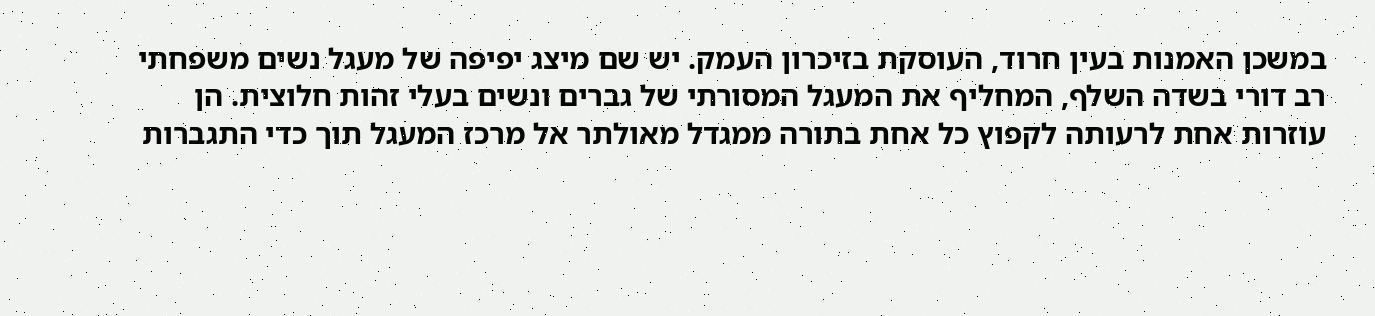במשכן האמנות בעין חרוד, העוסקת בזיכרון העמק. יש שם מיצג יפיפה של מעגל נשים משפחתי רב דורי בשדה השלף, המחליף את המעגל המסורתי של גברים ונשים בעלי זהות חלוצית. הן עוזרות אחת לרעותה לקפוץ כל אחת בתורה ממגדל מאולתר אל מרכז המעגל תוך כדי התגברות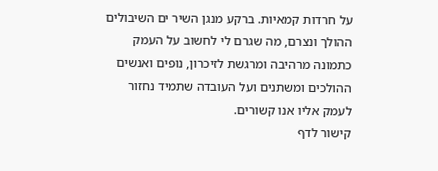על חרדות קמאיות. ברקע מנגן השיר ים השיבולים ההולך ונצרם, מה שגרם לי לחשוב על העמק כתמונה מרהיבה ומרגשת לזיכרון, נופים ואנשים ההולכים ומשתנים ועל העובדה שתמיד נחזור לעמק אליו אנו קשורים.
קישור לדף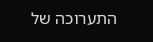התערוכה של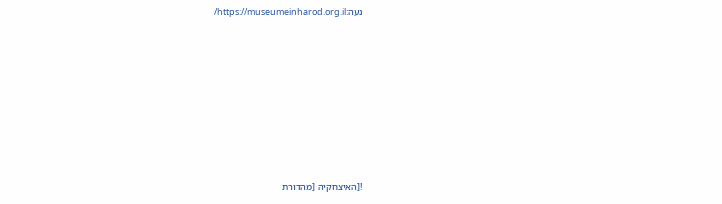נעה:https://museumeinharod.org.il/











![האיצחקיה [מהדורת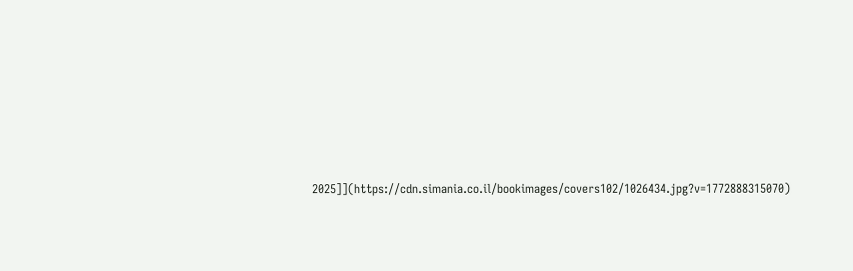2025]](https://cdn.simania.co.il/bookimages/covers102/1026434.jpg?v=1772888315070)